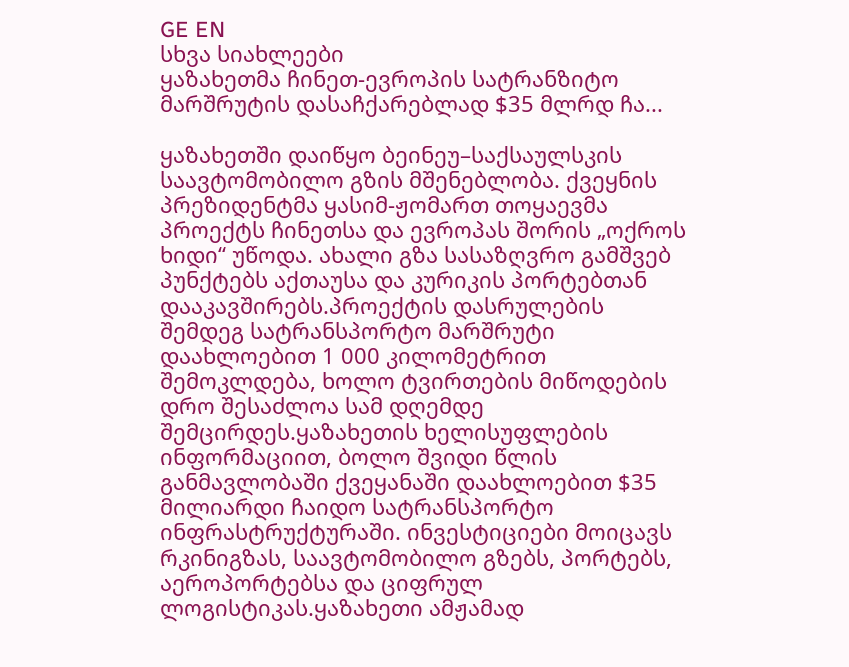GE EN
სხვა სიახლეები
ყაზახეთმა ჩინეთ-ევროპის სატრანზიტო მარშრუტის დასაჩქარებლად $35 მლრდ ჩა...

ყაზახეთში დაიწყო ბეინეუ–საქსაულსკის საავტომობილო გზის მშენებლობა. ქვეყნის პრეზიდენტმა ყასიმ-ჟომართ თოყაევმა პროექტს ჩინეთსა და ევროპას შორის „ოქროს ხიდი“ უწოდა. ახალი გზა სასაზღვრო გამშვებ პუნქტებს აქთაუსა და კურიკის პორტებთან დააკავშირებს.პროექტის დასრულების შემდეგ სატრანსპორტო მარშრუტი დაახლოებით 1 000 კილომეტრით შემოკლდება, ხოლო ტვირთების მიწოდების დრო შესაძლოა სამ დღემდე შემცირდეს.ყაზახეთის ხელისუფლების ინფორმაციით, ბოლო შვიდი წლის განმავლობაში ქვეყანაში დაახლოებით $35 მილიარდი ჩაიდო სატრანსპორტო ინფრასტრუქტურაში. ინვესტიციები მოიცავს რკინიგზას, საავტომობილო გზებს, პორტებს, აეროპორტებსა და ციფრულ ლოგისტიკას.ყაზახეთი ამჟამად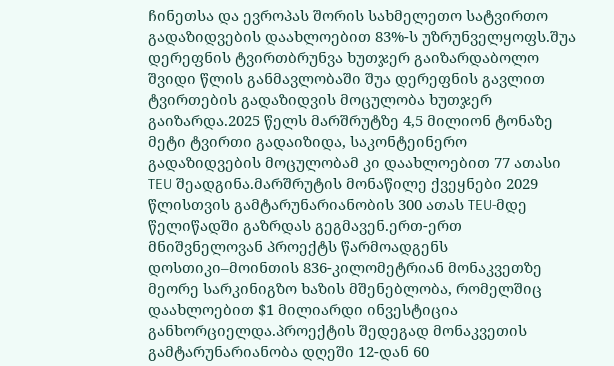ჩინეთსა და ევროპას შორის სახმელეთო სატვირთო გადაზიდვების დაახლოებით 83%-ს უზრუნველყოფს.შუა დერეფნის ტვირთბრუნვა ხუთჯერ გაიზარდაბოლო შვიდი წლის განმავლობაში შუა დერეფნის გავლით ტვირთების გადაზიდვის მოცულობა ხუთჯერ გაიზარდა.2025 წელს მარშრუტზე 4,5 მილიონ ტონაზე მეტი ტვირთი გადაიზიდა, საკონტეინერო გადაზიდვების მოცულობამ კი დაახლოებით 77 ათასი TEU შეადგინა.მარშრუტის მონაწილე ქვეყნები 2029 წლისთვის გამტარუნარიანობის 300 ათას TEU-მდე წელიწადში გაზრდას გეგმავენ.ერთ-ერთ მნიშვნელოვან პროექტს წარმოადგენს დოსთიკი–მოინთის 836-კილომეტრიან მონაკვეთზე მეორე სარკინიგზო ხაზის მშენებლობა, რომელშიც დაახლოებით $1 მილიარდი ინვესტიცია განხორციელდა.პროექტის შედეგად მონაკვეთის გამტარუნარიანობა დღეში 12-დან 60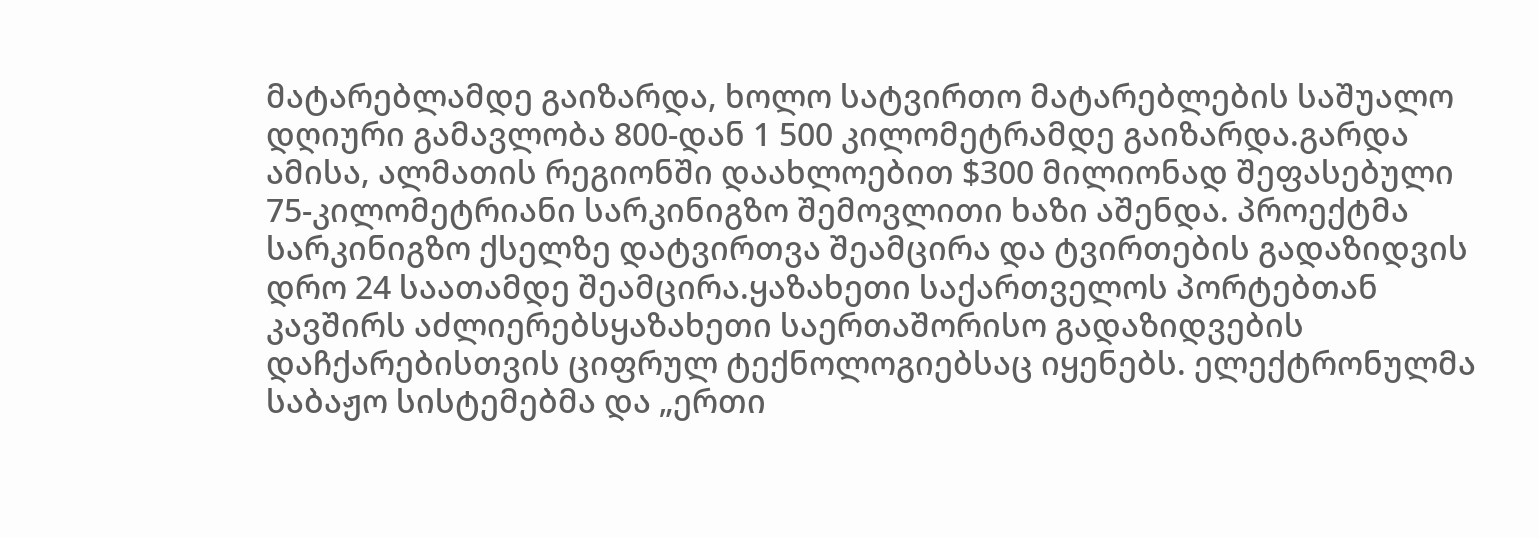მატარებლამდე გაიზარდა, ხოლო სატვირთო მატარებლების საშუალო დღიური გამავლობა 800-დან 1 500 კილომეტრამდე გაიზარდა.გარდა ამისა, ალმათის რეგიონში დაახლოებით $300 მილიონად შეფასებული 75-კილომეტრიანი სარკინიგზო შემოვლითი ხაზი აშენდა. პროექტმა სარკინიგზო ქსელზე დატვირთვა შეამცირა და ტვირთების გადაზიდვის დრო 24 საათამდე შეამცირა.ყაზახეთი საქართველოს პორტებთან კავშირს აძლიერებსყაზახეთი საერთაშორისო გადაზიდვების დაჩქარებისთვის ციფრულ ტექნოლოგიებსაც იყენებს. ელექტრონულმა საბაჟო სისტემებმა და „ერთი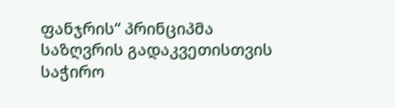ფანჯრის“ პრინციპმა საზღვრის გადაკვეთისთვის საჭირო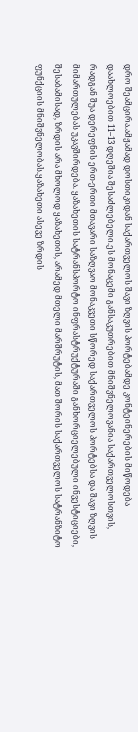დრო შეამცირა.ამჟამად დოსთიკიდან საქართველოს შავი ზღვის პორტებამდე კონტეინერების მიწოდება დაახლოებით 11–13 დღეშია შესაძლებელი.ეს მონაცემი განსაკუთრებით მნიშვნელოვანია საქართველოსთვის, რადგან შუა დერეფნის ერთ-ერთი მთავარი საზღვაო მონაკვეთი სწორედ საქართველოს პორტებსა და შავი ზღვის მიმართულებას უკავშირდება. ყაზახეთის სატრანსპორტო ინფრასტრუქტურაში განხორციელებული ინვესტიციები, შესაბამისად, ზრდის არა მხოლოდ ყაზახეთის, არამედ მთელი მარშრუტის, მათ შორის საქართველოს სატრანზიტო ფუნქციის მნიშვნელობას.ყაზახეთი ასევე ზრდის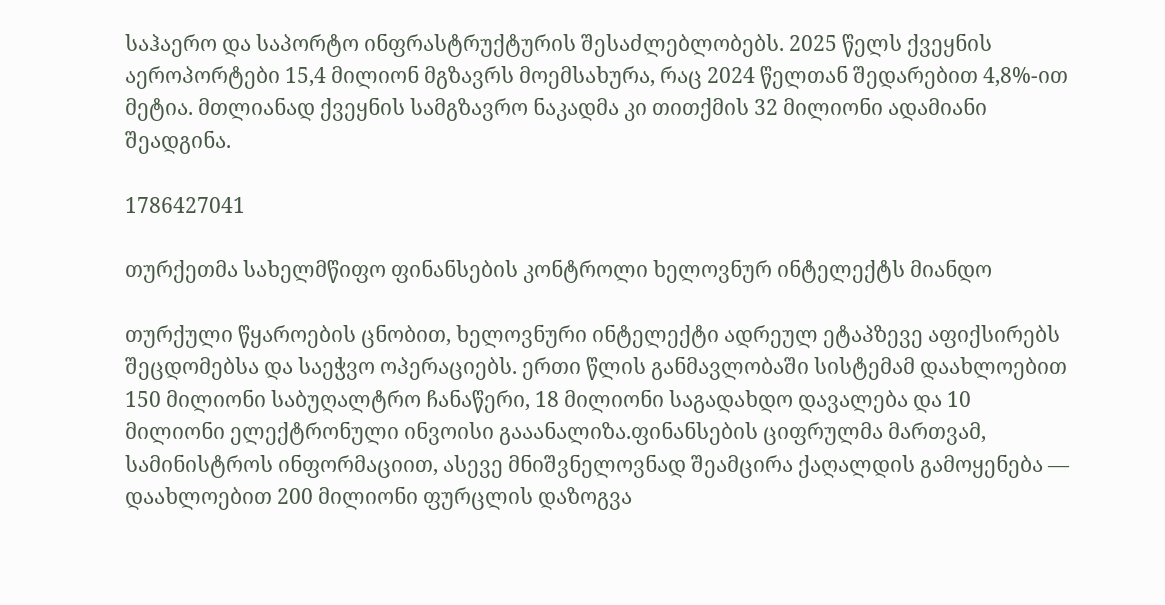საჰაერო და საპორტო ინფრასტრუქტურის შესაძლებლობებს. 2025 წელს ქვეყნის აეროპორტები 15,4 მილიონ მგზავრს მოემსახურა, რაც 2024 წელთან შედარებით 4,8%-ით მეტია. მთლიანად ქვეყნის სამგზავრო ნაკადმა კი თითქმის 32 მილიონი ადამიანი შეადგინა.

1786427041

თურქეთმა სახელმწიფო ფინანსების კონტროლი ხელოვნურ ინტელექტს მიანდო

თურქული წყაროების ცნობით, ხელოვნური ინტელექტი ადრეულ ეტაპზევე აფიქსირებს შეცდომებსა და საეჭვო ოპერაციებს. ერთი წლის განმავლობაში სისტემამ დაახლოებით 150 მილიონი საბუღალტრო ჩანაწერი, 18 მილიონი საგადახდო დავალება და 10 მილიონი ელექტრონული ინვოისი გააანალიზა.ფინანსების ციფრულმა მართვამ, სამინისტროს ინფორმაციით, ასევე მნიშვნელოვნად შეამცირა ქაღალდის გამოყენება — დაახლოებით 200 მილიონი ფურცლის დაზოგვა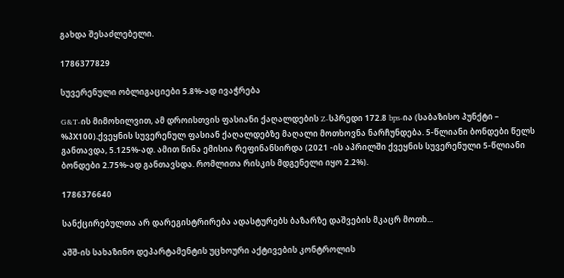გახდა შესაძლებელი.

1786377829

სუვერენული ობლიგაციები 5.8%-ად ივაჭრება

G&T-ის მიმოხილვით, ამ დროისთვის ფასიანი ქაღალდების Z-სპრედი 172.8 bps-ია (საბაზისო პუნქტი – %პX100).ქვეყნის სუვერენულ ფასიან ქაღალდებზე მაღალი მოთხოვნა ნარჩუნდება. 5-წლიანი ბონდები წელს განთავდა, 5.125%-ად. ამით წინა ემისია რეფინანსირდა (2021 -ის აპრილში ქვეყნის სუვერენული 5-წლიანი ბონდები 2.75%-ად განთავსდა. რომლითა რისკის მდგენელი იყო 2.2%).

1786376640

სანქცირებულთა არ დარეგისტრირება ადასტურებს ბაზარზე დაშვების მკაცრ მოთხ...

აშშ-ის სახაზინო დეპარტამენტის უცხოური აქტივების კონტროლის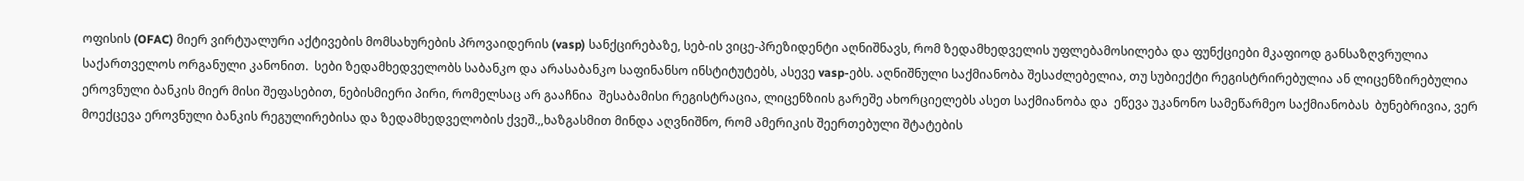ოფისის (OFAC) მიერ ვირტუალური აქტივების მომსახურების პროვაიდერის (vasp) სანქცირებაზე, სებ-ის ვიცე-პრეზიდენტი აღნიშნავს, რომ ზედამხედველის უფლებამოსილება და ფუნქციები მკაფიოდ განსაზღვრულია საქართველოს ორგანული კანონით.  სები ზედამხედველობს საბანკო და არასაბანკო საფინანსო ინსტიტუტებს, ასევე vasp-ებს. აღნიშნული საქმიანობა შესაძლებელია, თუ სუბიექტი რეგისტრირებულია ან ლიცენზირებულია ეროვნული ბანკის მიერ მისი შეფასებით, ნებისმიერი პირი, რომელსაც არ გააჩნია  შესაბამისი რეგისტრაცია, ლიცენზიის გარეშე ახორციელებს ასეთ საქმიანობა და  ეწევა უკანონო სამეწარმეო საქმიანობას  ბუნებრივია, ვერ მოექცევა ეროვნული ბანკის რეგულირებისა და ზედამხედველობის ქვეშ.,,ხაზგასმით მინდა აღვნიშნო, რომ ამერიკის შეერთებული შტატების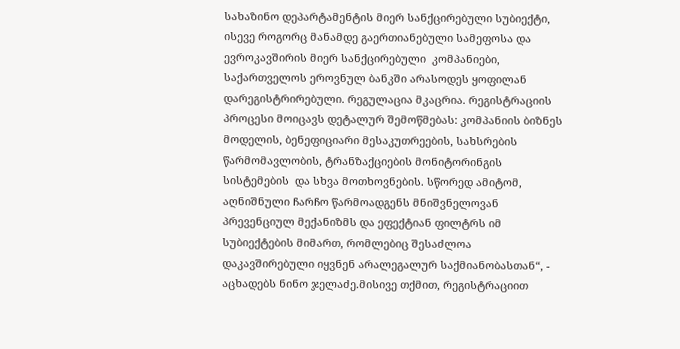სახაზინო დეპარტამენტის მიერ სანქცირებული სუბიექტი, ისევე როგორც მანამდე გაერთიანებული სამეფოსა და ევროკავშირის მიერ სანქცირებული  კომპანიები, საქართველოს ეროვნულ ბანკში არასოდეს ყოფილან დარეგისტრირებული. რეგულაცია მკაცრია. რეგისტრაციის პროცესი მოიცავს დეტალურ შემოწმებას: კომპანიის ბიზნეს მოდელის, ბენეფიციარი მესაკუთრეების, სახსრების წარმომავლობის, ტრანზაქციების მონიტორინგის სისტემების  და სხვა მოთხოვნების. სწორედ ამიტომ, აღნიშნული ჩარჩო წარმოადგენს მნიშვნელოვან პრევენციულ მექანიზმს და ეფექტიან ფილტრს იმ სუბიექტების მიმართ, რომლებიც შესაძლოა დაკავშირებული იყვნენ არალეგალურ საქმიანობასთან“, - აცხადებს ნინო ჯელაძე.მისივე თქმით, რეგისტრაციით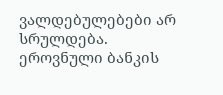ვალდებულებები არ სრულდება. ეროვნული ბანკის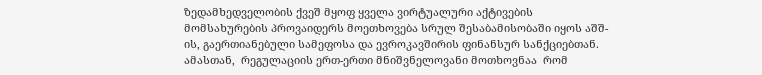ზედამხედველობის ქვეშ მყოფ ყველა ვირტუალური აქტივების მომსახურების პროვაიდერს მოეთხოვება სრულ შესაბამისობაში იყოს აშშ-ის, გაერთიანებული სამეფოსა და ევროკავშირის ფინანსურ სანქციებთან. ამასთან,  რეგულაციის ერთ-ერთი მნიშვნელოვანი მოთხოვნაა  რომ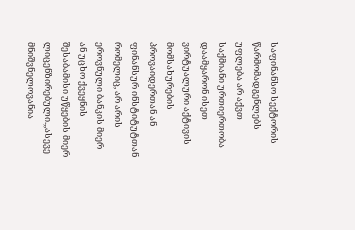საფინანსო სექტორის  წარმომადგენლებს უფლება არ აქვთ საქმიანი ურთიერთობა დაამყარონ ისეთ ვირტუალური აქტივის მომსახურების პროვაიდერთან ან ფინანსურ ინსტიტუტთან რომელიც, არ არის ეროვნული ბანკის მიერ ან უცხო ქვეყნის შესაბამისი უწყების მიერ  ლიცენზირებული.,,ასევე მნიშვნელოვანია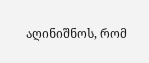აღინიშნოს, რომ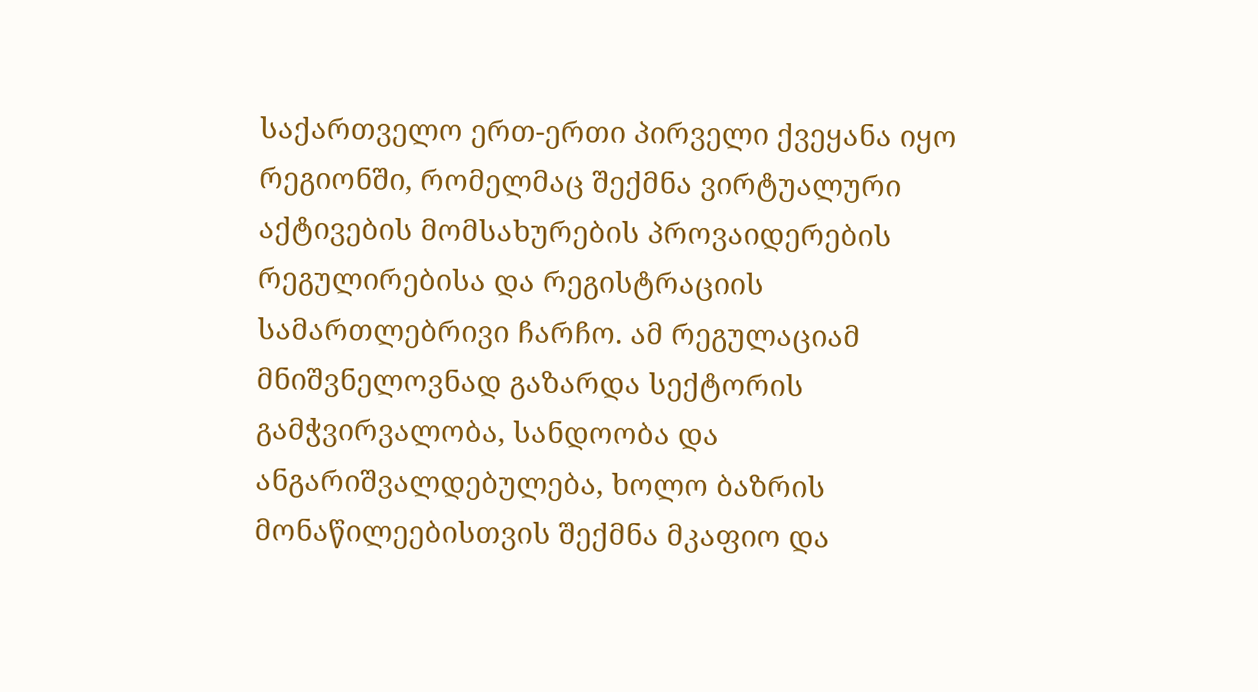საქართველო ერთ-ერთი პირველი ქვეყანა იყო რეგიონში, რომელმაც შექმნა ვირტუალური აქტივების მომსახურების პროვაიდერების რეგულირებისა და რეგისტრაციის სამართლებრივი ჩარჩო. ამ რეგულაციამ მნიშვნელოვნად გაზარდა სექტორის გამჭვირვალობა, სანდოობა და ანგარიშვალდებულება, ხოლო ბაზრის მონაწილეებისთვის შექმნა მკაფიო და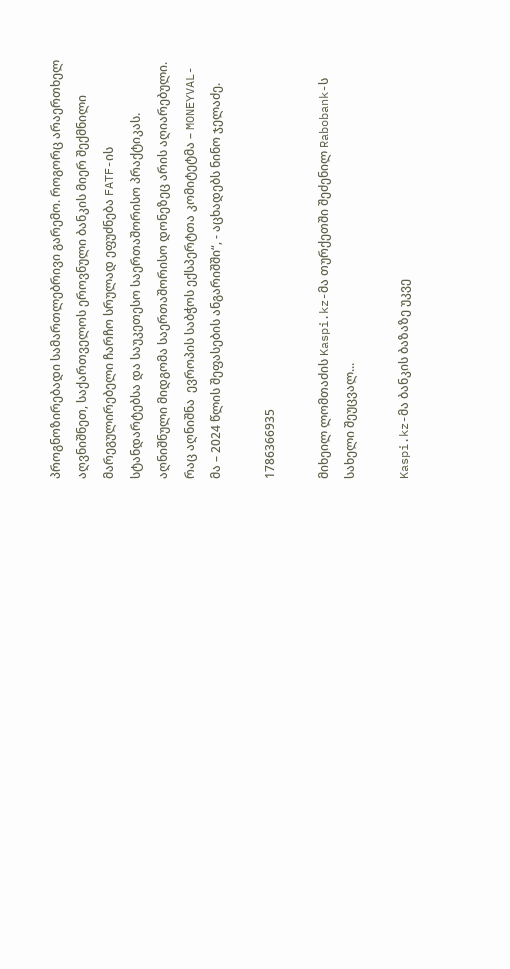პროგნოზირებადი სამართლებრივი გარემო. როგორც არაერთხელ აღვნიშნეთ, საქართველოს ეროვნული ბანკის მიერ შექმნილი მარეგულირებელი ჩარჩო სრულად ეფუძნება FATF-ის სტანდარტებსა და საუკეთესო საერთაშორისო პრაქტიკას. აღნიშნული მიდგომა საერთაშორისო დონეზეც არის აღიარებული. რაც აღნიშნა  ევროპის საბჭოს ექსპერტთა კომიტეტმა – MONEYVAL-მა – 2024 წლის შეფასების ანგარიშში“, - აცხადებს ნინო ჯელაძე.

1786366935

მიხეილ ლომთაძის Kaspi.kz-მა თურქეთში შეძენილ Rabobank-ს სახელი შეუცვალ...

Kaspi.kz-მა ბანკის ბაზაზე უკვე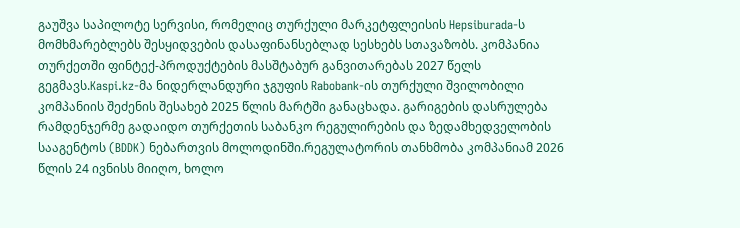გაუშვა საპილოტე სერვისი, რომელიც თურქული მარკეტფლეისის Hepsiburada-ს მომხმარებლებს შესყიდვების დასაფინანსებლად სესხებს სთავაზობს. კომპანია თურქეთში ფინტექ-პროდუქტების მასშტაბურ განვითარებას 2027 წელს გეგმავს.Kaspi.kz-მა ნიდერლანდური ჯგუფის Rabobank-ის თურქული შვილობილი კომპანიის შეძენის შესახებ 2025 წლის მარტში განაცხადა. გარიგების დასრულება რამდენჯერმე გადაიდო თურქეთის საბანკო რეგულირების და ზედამხედველობის სააგენტოს (BDDK) ნებართვის მოლოდინში.რეგულატორის თანხმობა კომპანიამ 2026 წლის 24 ივნისს მიიღო, ხოლო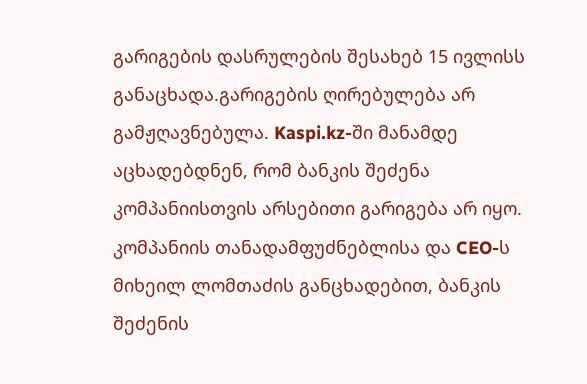გარიგების დასრულების შესახებ 15 ივლისს განაცხადა.გარიგების ღირებულება არ გამჟღავნებულა. Kaspi.kz-ში მანამდე აცხადებდნენ, რომ ბანკის შეძენა კომპანიისთვის არსებითი გარიგება არ იყო. კომპანიის თანადამფუძნებლისა და CEO-ს მიხეილ ლომთაძის განცხადებით, ბანკის შეძენის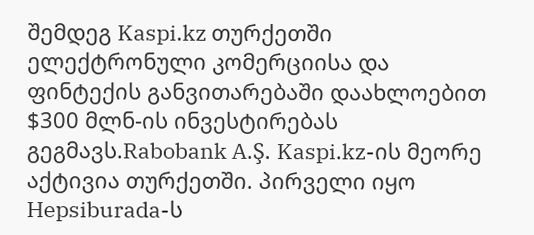შემდეგ Kaspi.kz თურქეთში ელექტრონული კომერციისა და ფინტექის განვითარებაში დაახლოებით $300 მლნ-ის ინვესტირებას გეგმავს.Rabobank A.Ş. Kaspi.kz-ის მეორე აქტივია თურქეთში. პირველი იყო Hepsiburada-ს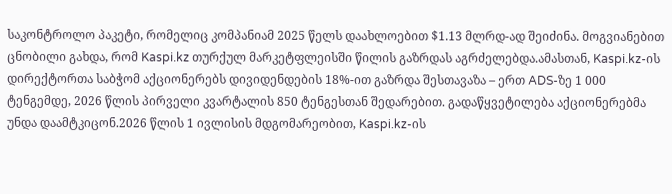საკონტროლო პაკეტი, რომელიც კომპანიამ 2025 წელს დაახლოებით $1.13 მლრდ-ად შეიძინა. მოგვიანებით ცნობილი გახდა, რომ Kaspi.kz თურქულ მარკეტფლეისში წილის გაზრდას აგრძელებდა.ამასთან, Kaspi.kz-ის დირექტორთა საბჭომ აქციონერებს დივიდენდების 18%-ით გაზრდა შესთავაზა – ერთ ADS-ზე 1 000 ტენგემდე, 2026 წლის პირველი კვარტალის 850 ტენგესთან შედარებით. გადაწყვეტილება აქციონერებმა უნდა დაამტკიცონ.2026 წლის 1 ივლისის მდგომარეობით, Kaspi.kz-ის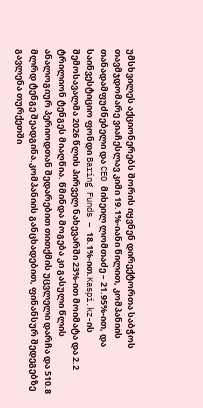უმსხვილეს აქციონერებს შორის იყვნენ დირექტორთა საბჭოს თავმჯდომარე ვიაჩესლავ კიმი 19.1%-იანი წილით, კომპანიის თანადამფუძნებელი და CEO მიხეილ ლომთაძე – 21.95%-ით, და საინვესტიციო ფონდი Baring Funds – 18.1%-ით.Kaspi.kz-ის შემოსავალმა 2026 წლის პირველ ნახევარში 23%-ით მოიმატა და 2.2 ტრილიონ ტენგეს მიაღწია. წმინდა მოგება კი გასული წლის ანალოგიურ პერიოდთან შედარებით თითქმის უცვლელი დარჩა და 510.8 მლრდ ტენგე შეადგინა.კომპანიის განცხადებით, ფინანსურ შედეგებზე გავლენა თურქეთში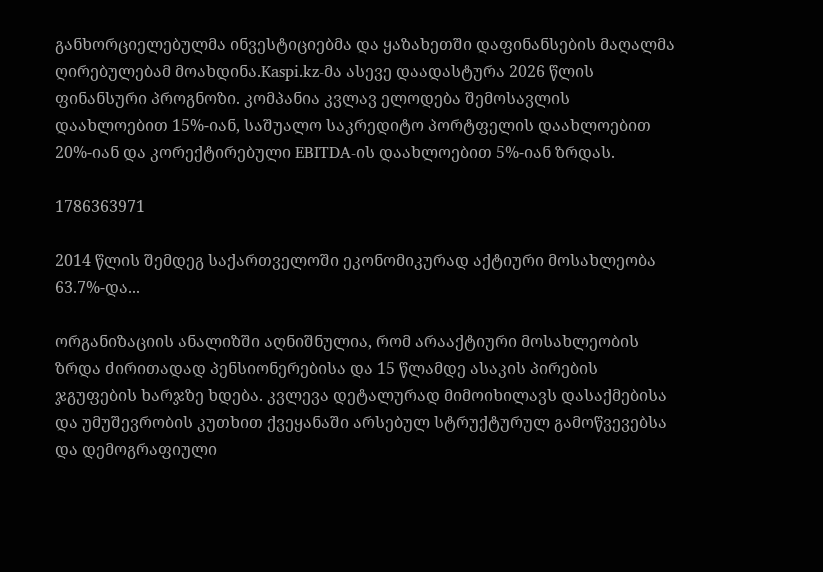განხორციელებულმა ინვესტიციებმა და ყაზახეთში დაფინანსების მაღალმა ღირებულებამ მოახდინა.Kaspi.kz-მა ასევე დაადასტურა 2026 წლის ფინანსური პროგნოზი. კომპანია კვლავ ელოდება შემოსავლის დაახლოებით 15%-იან, საშუალო საკრედიტო პორტფელის დაახლოებით 20%-იან და კორექტირებული EBITDA-ის დაახლოებით 5%-იან ზრდას.

1786363971

2014 წლის შემდეგ საქართველოში ეკონომიკურად აქტიური მოსახლეობა 63.7%-და...

ორგანიზაციის ანალიზში აღნიშნულია, რომ არააქტიური მოსახლეობის ზრდა ძირითადად პენსიონერებისა და 15 წლამდე ასაკის პირების ჯგუფების ხარჯზე ხდება. კვლევა დეტალურად მიმოიხილავს დასაქმებისა და უმუშევრობის კუთხით ქვეყანაში არსებულ სტრუქტურულ გამოწვევებსა და დემოგრაფიული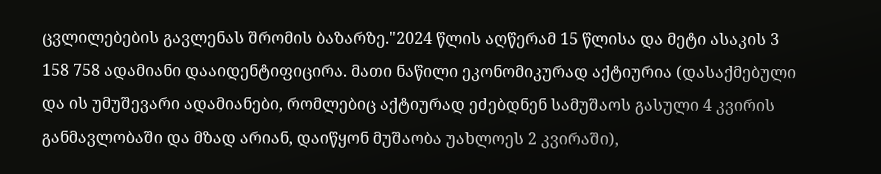ცვლილებების გავლენას შრომის ბაზარზე."2024 წლის აღწერამ 15 წლისა და მეტი ასაკის 3 158 758 ადამიანი დააიდენტიფიცირა. მათი ნაწილი ეკონომიკურად აქტიურია (დასაქმებული და ის უმუშევარი ადამიანები, რომლებიც აქტიურად ეძებდნენ სამუშაოს გასული 4 კვირის განმავლობაში და მზად არიან, დაიწყონ მუშაობა უახლოეს 2 კვირაში),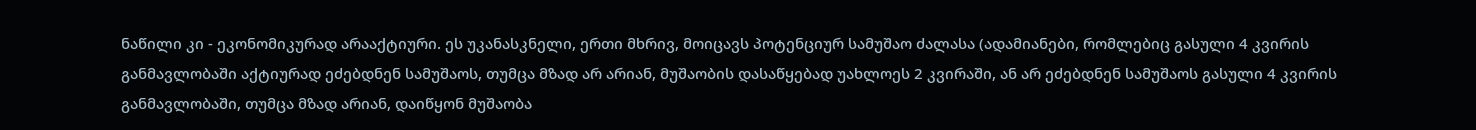ნაწილი კი - ეკონომიკურად არააქტიური. ეს უკანასკნელი, ერთი მხრივ, მოიცავს პოტენციურ სამუშაო ძალასა (ადამიანები, რომლებიც გასული 4 კვირის განმავლობაში აქტიურად ეძებდნენ სამუშაოს, თუმცა მზად არ არიან, მუშაობის დასაწყებად უახლოეს 2 კვირაში, ან არ ეძებდნენ სამუშაოს გასული 4 კვირის განმავლობაში, თუმცა მზად არიან, დაიწყონ მუშაობა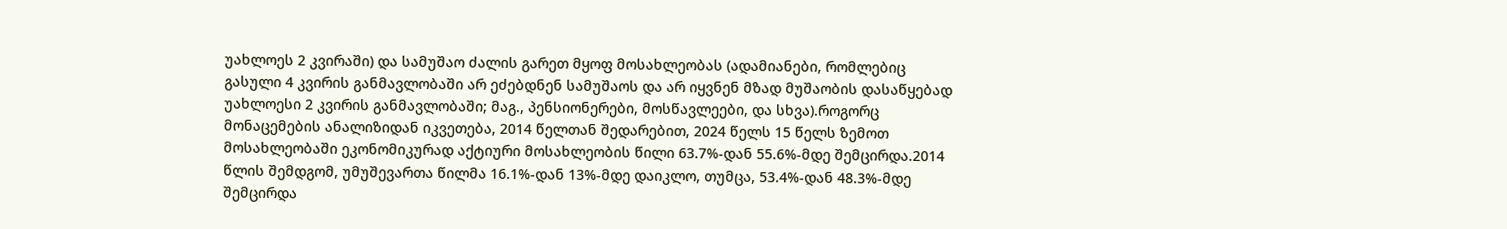უახლოეს 2 კვირაში) და სამუშაო ძალის გარეთ მყოფ მოსახლეობას (ადამიანები, რომლებიც გასული 4 კვირის განმავლობაში არ ეძებდნენ სამუშაოს და არ იყვნენ მზად მუშაობის დასაწყებად უახლოესი 2 კვირის განმავლობაში; მაგ., პენსიონერები, მოსწავლეები, და სხვა).როგორც მონაცემების ანალიზიდან იკვეთება, 2014 წელთან შედარებით, 2024 წელს 15 წელს ზემოთ მოსახლეობაში ეკონომიკურად აქტიური მოსახლეობის წილი 63.7%-დან 55.6%-მდე შემცირდა.2014 წლის შემდგომ, უმუშევართა წილმა 16.1%-დან 13%-მდე დაიკლო, თუმცა, 53.4%-დან 48.3%-მდე შემცირდა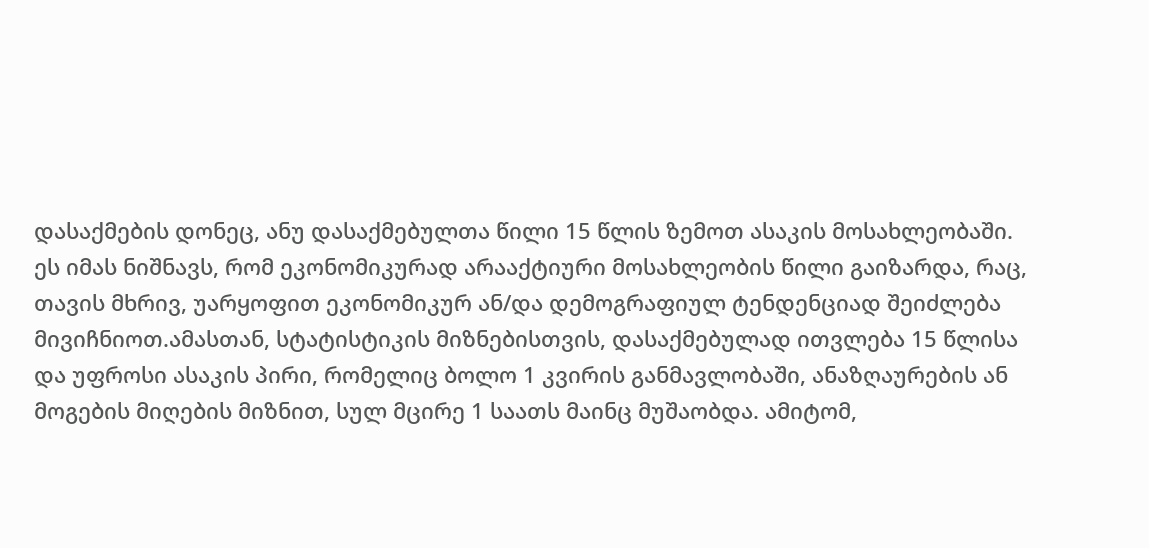დასაქმების დონეც, ანუ დასაქმებულთა წილი 15 წლის ზემოთ ასაკის მოსახლეობაში. ეს იმას ნიშნავს, რომ ეკონომიკურად არააქტიური მოსახლეობის წილი გაიზარდა, რაც, თავის მხრივ, უარყოფით ეკონომიკურ ან/და დემოგრაფიულ ტენდენციად შეიძლება მივიჩნიოთ.ამასთან, სტატისტიკის მიზნებისთვის, დასაქმებულად ითვლება 15 წლისა და უფროსი ასაკის პირი, რომელიც ბოლო 1 კვირის განმავლობაში, ანაზღაურების ან მოგების მიღების მიზნით, სულ მცირე 1 საათს მაინც მუშაობდა. ამიტომ,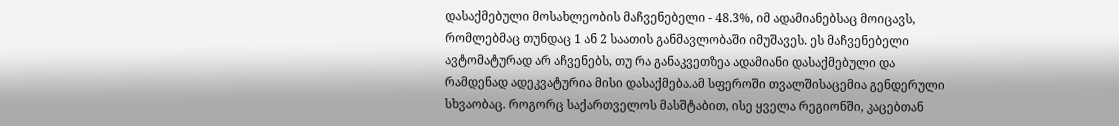დასაქმებული მოსახლეობის მაჩვენებელი - 48.3%, იმ ადამიანებსაც მოიცავს, რომლებმაც თუნდაც 1 ან 2 საათის განმავლობაში იმუშავეს. ეს მაჩვენებელი ავტომატურად არ აჩვენებს, თუ რა განაკვეთზეა ადამიანი დასაქმებული და რამდენად ადეკვატურია მისი დასაქმება.ამ სფეროში თვალშისაცემია გენდერული სხვაობაც. როგორც საქართველოს მასშტაბით, ისე ყველა რეგიონში, კაცებთან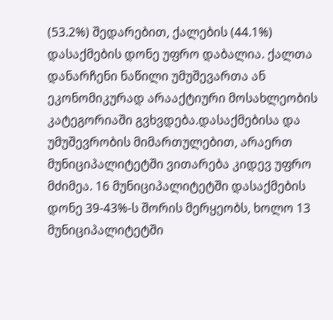(53.2%) შედარებით, ქალების (44.1%) დასაქმების დონე უფრო დაბალია. ქალთა დანარჩენი ნაწილი უმუშევართა ან ეკონომიკურად არააქტიური მოსახლეობის კატეგორიაში გვხვდება.დასაქმებისა და უმუშევრობის მიმართულებით, არაერთ მუნიციპალიტეტში ვითარება კიდევ უფრო მძიმეა. 16 მუნიციპალიტეტში დასაქმების დონე 39-43%-ს შორის მერყეობს, ხოლო 13 მუნიციპალიტეტში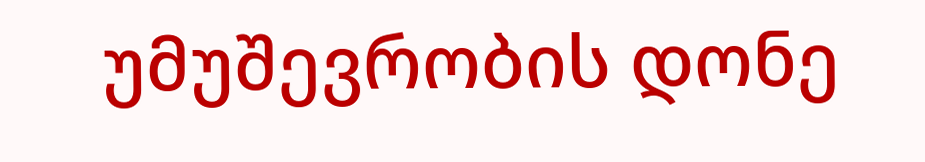უმუშევრობის დონე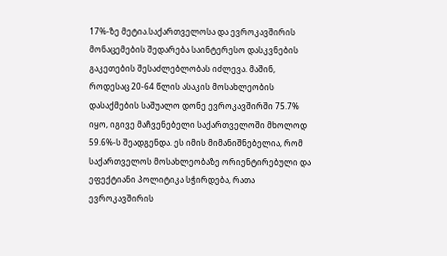17%-ზე მეტია.საქართველოსა და ევროკავშირის მონაცემების შედარება საინტერესო დასკვნების გაკეთების შესაძლებლობას იძლევა. მაშინ, როდესაც 20-64 წლის ასაკის მოსახლეობის დასაქმების საშუალო დონე ევროკავშირში 75.7% იყო, იგივე მაჩვენებელი საქართველოში მხოლოდ 59.6%-ს შეადგენდა. ეს იმის მიმანიშნებელია, რომ საქართველოს მოსახლეობაზე ორიენტირებული და ეფექტიანი პოლიტიკა სჭირდება, რათა ევროკავშირის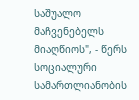საშუალო მაჩვენებელს მიაღწიოს", - წერს სოციალური სამართლიანობის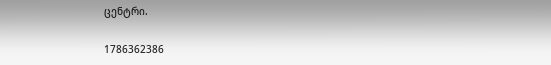ცენტრი.

1786362386